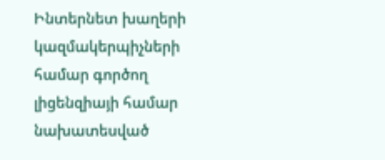Ինտերնետ խաղերի կազմակերպիչների համար գործող լիցենզիայի համար նախատեսված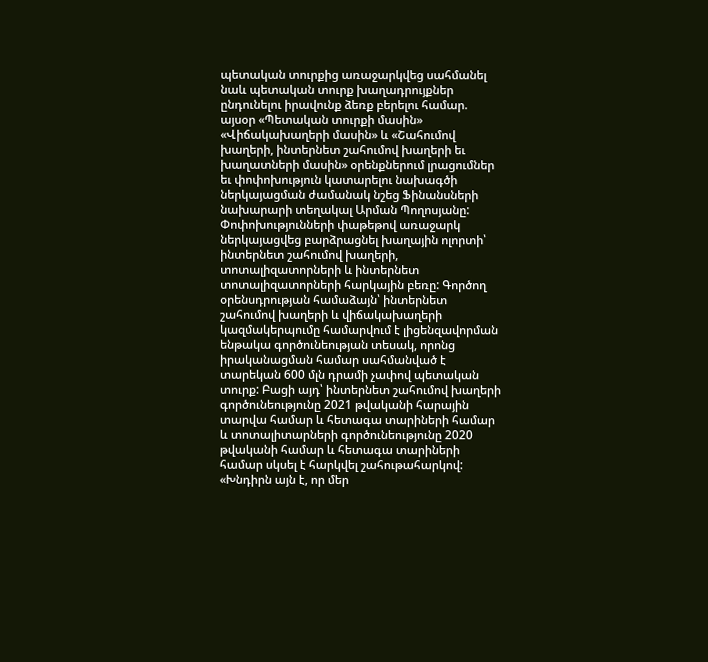պետական տուրքից առաջարկվեց սահմանել նաև պետական տուրք խաղադրույքներ ընդունելու իրավունք ձեռք բերելու համար. այսօր «Պետական տուրքի մասին» «Վիճակախաղերի մասին» և «Շահումով խաղերի, ինտերնետ շահումով խաղերի եւ խաղատների մասին» օրենքներում լրացումներ եւ փոփոխություն կատարելու նախագծի ներկայացման ժամանակ նշեց Ֆինանսների նախարարի տեղակալ Արման Պողոսյանը:
Փոփոխությունների փաթեթով առաջարկ ներկայացվեց բարձրացնել խաղային ոլորտի՝ ինտերնետ շահումով խաղերի, տոտալիզատորների և ինտերնետ տոտալիզատորների հարկային բեռը: Գործող օրենսդրության համաձայն՝ ինտերնետ շահումով խաղերի և վիճակախաղերի կազմակերպումը համարվում է լիցենզավորման ենթակա գործունեության տեսակ, որոնց իրականացման համար սահմանված է տարեկան 600 մլն դրամի չափով պետական տուրք: Բացի այդ՝ ինտերնետ շահումով խաղերի գործունեությունը 2021 թվականի հարային տարվա համար և հետագա տարիների համար և տոտալիտարների գործունեությունը 2020 թվականի համար և հետագա տարիների համար սկսել է հարկվել շահութահարկով: «Խնդիրն այն է, որ մեր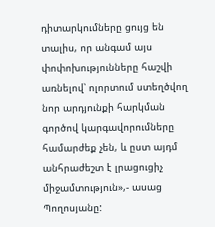դիտարկումները ցույց են տալիս, որ անգամ այս փոփոխությունները հաշվի առնելով՝ ոլորտում ստեղծվող նոր արդյունքի հարկման գործով կարգավորումները համարժեք չեն, և ըստ այդմ անհրաժեշտ է լրացուցիչ միջամտություն»,- ասաց Պողոսյանը: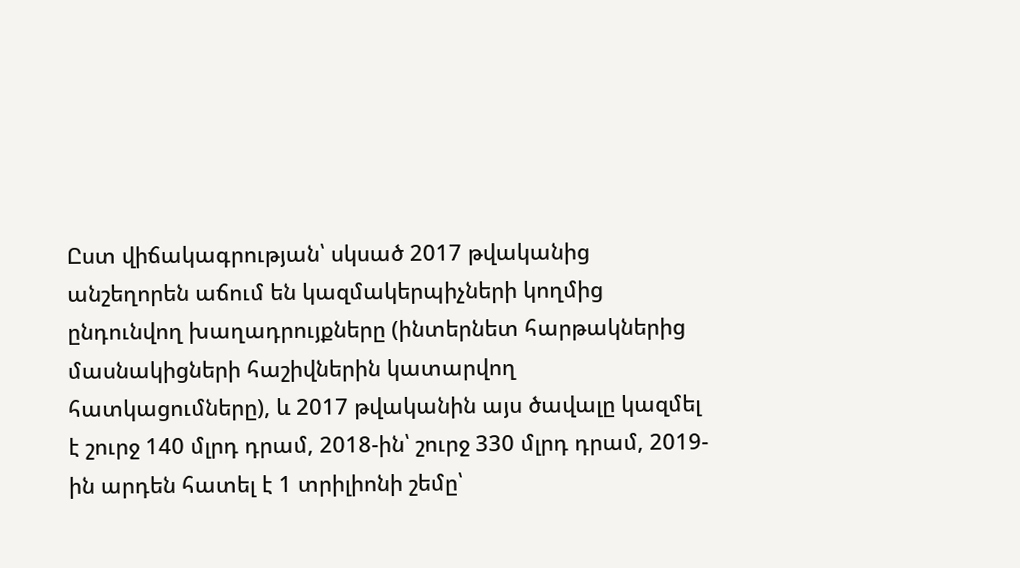Ըստ վիճակագրության՝ սկսած 2017 թվականից անշեղորեն աճում են կազմակերպիչների կողմից ընդունվող խաղադրույքները (ինտերնետ հարթակներից մասնակիցների հաշիվներին կատարվող հատկացումները), և 2017 թվականին այս ծավալը կազմել է շուրջ 140 մլրդ դրամ, 2018-ին՝ շուրջ 330 մլրդ դրամ, 2019-ին արդեն հատել է 1 տրիլիոնի շեմը՝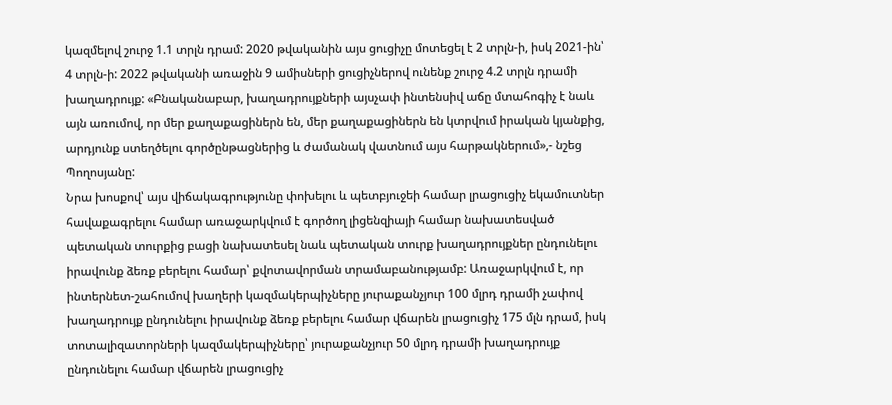կազմելով շուրջ 1.1 տրլն դրամ: 2020 թվականին այս ցուցիչը մոտեցել է 2 տրլն-ի, իսկ 2021-ին՝ 4 տրլն-ի: 2022 թվականի առաջին 9 ամիսների ցուցիչներով ունենք շուրջ 4.2 տրլն դրամի խաղադրույք: «Բնականաբար, խաղադրույքների այսչափ ինտենսիվ աճը մտահոգիչ է նաև այն առումով, որ մեր քաղաքացիներն են, մեր քաղաքացիներն են կտրվում իրական կյանքից, արդյունք ստեղծելու գործընթացներից և ժամանակ վատնում այս հարթակներում»,- նշեց Պողոսյանը:
Նրա խոսքով՝ այս վիճակագրությունը փոխելու և պետբյուջեի համար լրացուցիչ եկամուտներ հավաքագրելու համար առաջարկվում է գործող լիցենզիայի համար նախատեսված պետական տուրքից բացի նախատեսել նաև պետական տուրք խաղադրույքներ ընդունելու իրավունք ձեռք բերելու համար՝ քվոտավորման տրամաբանությամբ: Առաջարկվում է, որ ինտերնետ-շահումով խաղերի կազմակերպիչները յուրաքանչյուր 100 մլրդ դրամի չափով խաղադրույք ընդունելու իրավունք ձեռք բերելու համար վճարեն լրացուցիչ 175 մլն դրամ, իսկ տոտալիզատորների կազմակերպիչները՝ յուրաքանչյուր 50 մլրդ դրամի խաղադրույք ընդունելու համար վճարեն լրացուցիչ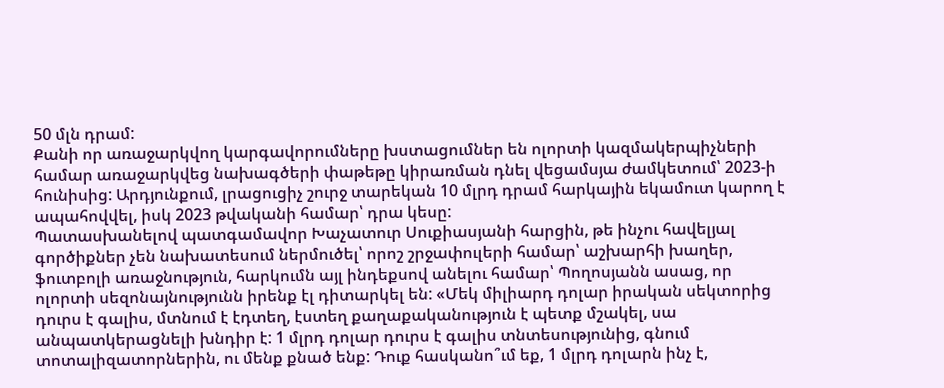50 մլն դրամ:
Քանի որ առաջարկվող կարգավորումները խստացումներ են ոլորտի կազմակերպիչների համար առաջարկվեց նախագծերի փաթեթը կիրառման դնել վեցամսյա ժամկետում՝ 2023-ի հունիսից: Արդյունքում, լրացուցիչ շուրջ տարեկան 10 մլրդ դրամ հարկային եկամուտ կարող է ապահովվել, իսկ 2023 թվականի համար՝ դրա կեսը:
Պատասխանելով պատգամավոր Խաչատուր Սուքիասյանի հարցին, թե ինչու հավելյալ գործիքներ չեն նախատեսում ներմուծել՝ որոշ շրջափուլերի համար՝ աշխարհի խաղեր, ֆուտբոլի առաջնություն, հարկումն այլ ինդեքսով անելու համար՝ Պողոսյանն ասաց, որ ոլորտի սեզոնայնությունն իրենք էլ դիտարկել են: «Մեկ միլիարդ դոլար իրական սեկտորից դուրս է գալիս, մտնում է էդտեղ, էստեղ քաղաքականություն է պետք մշակել, սա անպատկերացնելի խնդիր է: 1 մլրդ դոլար դուրս է գալիս տնտեսությունից, գնում տոտալիզատորներին, ու մենք քնած ենք: Դուք հասկանո՞ւմ եք, 1 մլրդ դոլարն ինչ է,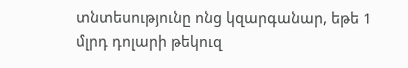տնտեսությունը ոնց կզարգանար, եթե 1 մլրդ դոլարի թեկուզ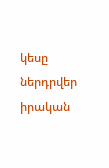կեսը ներդրվեր իրական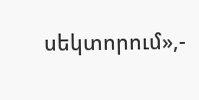սեկտորում»,-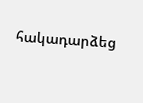հակադարձեց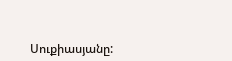Սուքիասյանը: